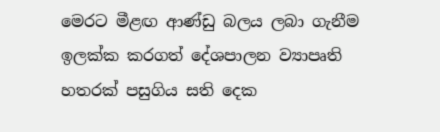මෙරට මීළඟ ආණ්ඩු බලය ලබා ගැනීම ඉලක්ක කරගත් දේශපාලන ව්‍යාපෘති හතරක් පසුගිය සති දෙක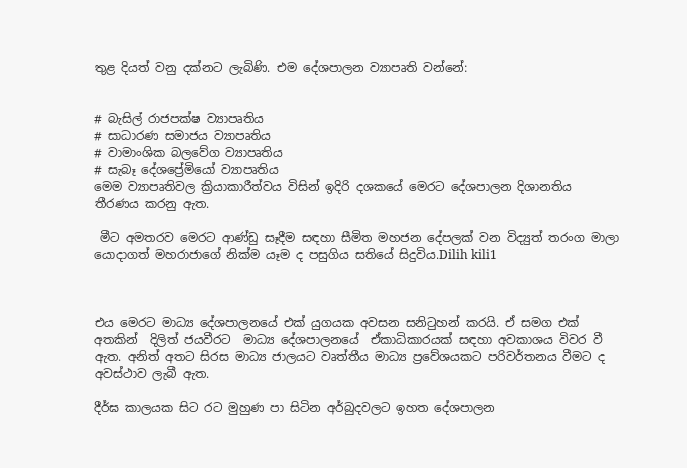තුළ දියත් වනු දක්නට ලැබිණි. එම දේශපාලන ව්‍යාපෘති වන්නේ:


# බැසිල් රාජපක්ෂ ව්‍යාපෘතිය
# සාධාරණ සමාජය ව්‍යාපෘතිය
# වාමාංශික බලවේග ව්‍යාපෘතිය
# සැබෑ දේශප්‍රේමියෝ ව්‍යාපෘතිය
මෙම ව්‍යාපෘතිවල ක්‍රියාකාරීත්වය විසින් ඉදිරි දශකයේ මෙරට දේශපාලන දිශානතිය තීරණය කරනු ඇත.

 මීට අමතරව මෙරට ආණ්ඩු සෑදීම සඳහා සීමිත මහජන දේපලක් වන විද්‍යුත් තරංග මාලා යොදාගත් මහරාජාගේ නික්ම යෑම ද පසුගිය සතියේ සිදුවිය.Dilih kili1



එය මෙරට මාධ්‍ය දේශපාලනයේ එක් යුගයක අවසන සනිටුහන් කරයි. ඒ සමග එක් අතකින්  දිලිත් ජයවීරට  මාධ්‍ය දේශපාලනයේ  ඒකාධිකාරයක් සඳහා අවකාශය විවර වී ඇත. අනිත් අතට සිරස මාධ්‍ය ජාලයට වෘත්තීය මාධ්‍ය ප්‍රවේශයකට පරිවර්තනය වීමට ද අවස්ථාව ලැබී ඇත.

දීර්ඝ කාලයක සිට රට මුහුණ පා සිටින අර්බුදවලට ඉහත දේශපාලන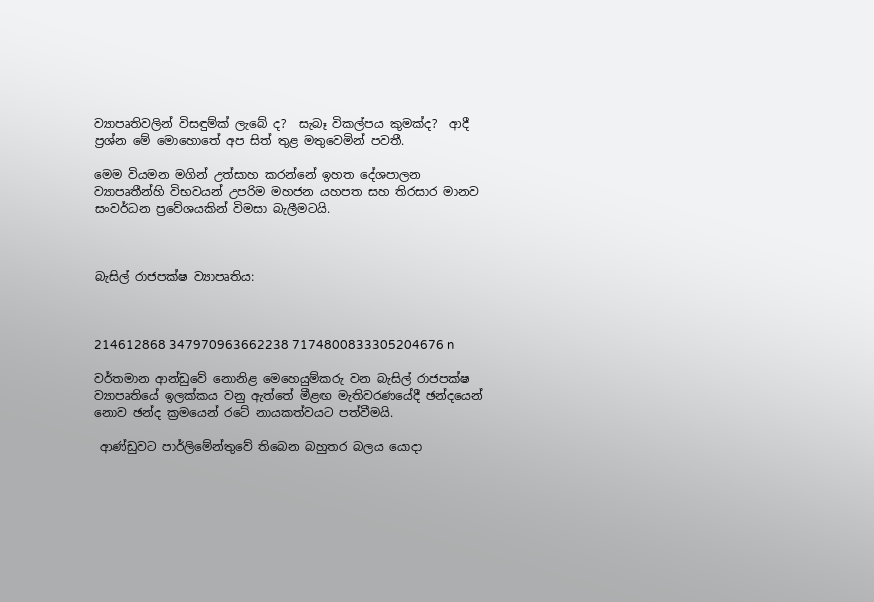ව්‍යාපෘතිවලින් විසඳුම්ක් ලැබේ ද?  සැබෑ විකල්පය කුමක්ද?  ආදී ප්‍රශ්න මේ මොහොතේ අප සිත් තුළ මතුවෙමින් පවතී.

මෙම වියමන මගින් උත්සාහ කරන්නේ ඉහත දේශපාලන ව්‍යාපෘතීන්හි විභවයන් උපරිම මහජන යහපත සහ තිරසාර මානව සංවර්ධන ප්‍රවේශයකින් විමසා බැලීමටයි.



බැසිල් රාජපක්ෂ ව්‍යාපෘතිය:



214612868 347970963662238 7174800833305204676 n

වර්තමාන ආන්ඩුවේ නොනිළ මෙහෙයුම්කරු වන බැසිල් රාජපක්ෂ ව්‍යාපෘතියේ ඉලක්කය වනු ඇත්තේ මීළඟ මැතිවරණයේදී ඡන්දයෙන් නොව ඡන්ද ක්‍රමයෙන් රටේ නායකත්වයට පත්වීමයි.

 ආණ්ඩුවට පාර්ලිමේන්තුවේ තිබෙන බහුතර බලය යොදා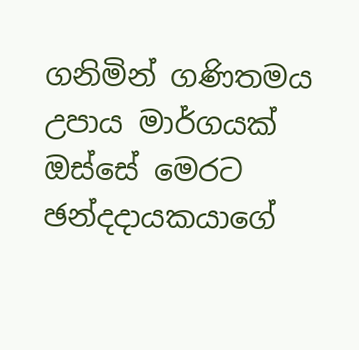ගනිමින් ගණිතමය උපාය මාර්ගයක් ඔස්සේ මෙරට ඡන්දදායකයාගේ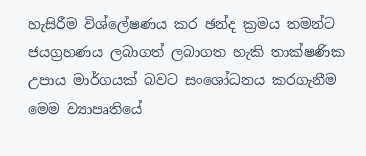හැසිරීම විශ්ලේෂණය කර ඡන්ද ක්‍රමය තමන්ට ජයග්‍රහණය ලබාගත් ලබාගත හැකි තාක්ෂණික උපාය මාර්ගයක් බවට සංශෝධනය කරගැනීම මෙම ව්‍යාපෘතියේ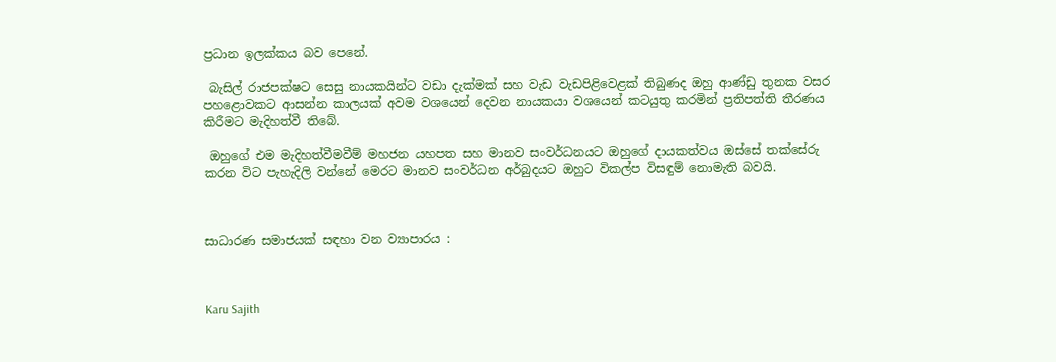ප්‍රධාන ඉලක්කය බව පෙනේ.

 බැසිල් රාජපක්ෂට සෙසු නායකයින්ට වඩා දැක්මක් සහ වැඩ වැඩපිළිවෙළක් තිබුණද ඔහු ආණ්ඩු තුනක වසර  පහළොවකට ආසන්න කාලයක් අවම වශයෙන් දෙවන නායකයා වශයෙන් කටයුතු කරමින් ප්‍රතිපත්ති තීරණය කිරීමට මැදිහත්වී තිබේ.

 ඔහුගේ එම මැදිහත්වීමවීම් මහජන යහපත සහ මානව සංවර්ධනයට ඔහුගේ දායකත්වය ඔස්සේ තක්සේරු කරන විට පැහැදිලි වන්නේ මෙරට මානව සංවර්ධන අර්බුදයට ඔහුට විකල්ප විසඳුම් නොමැති බවයි.



සාධාරණ සමාජයක් සඳහා වන ව්‍යාපාරය :



Karu Sajith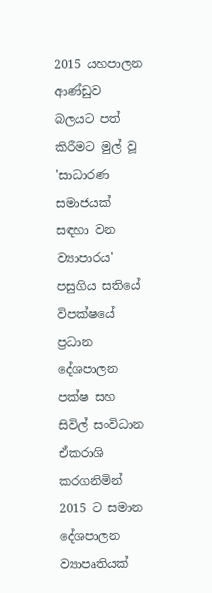2015 යහපාලන ආණ්ඩුව බලයට පත් කිරීමට මුල් වූ 'සාධාරණ  සමාජයක් සඳහා වන ව්‍යාපාරය' පසුගිය සතියේ විපක්ෂයේ ප්‍රධාන දේශපාලන පක්ෂ සහ සිවිල් සංවිධාන ඒකරාශි කරගනිමින් 2015 ට සමාන දේශපාලන ව්‍යාපෘතියක්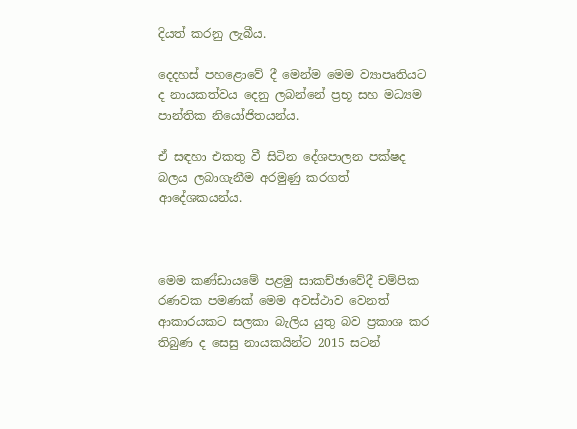දියත් කරනු ලැබීය.

දෙදහස් පහළොවේ දී මෙන්ම මෙම ව්‍යාපෘතියට ද නායකත්වය දෙනු ලබන්නේ ප්‍රභූ සහ මධ්‍යම පාන්තික නියෝජිතයන්ය.

ඒ සඳහා එකතු වී සිටින දේශපාලන පක්ෂද බලය ලබාගැනීම අරමුණු කරගත් ආදේශකයන්ය.



මෙම කණ්ඩායමේ පළමු සාකච්ඡාවේදී චම්පික රණවක පමණක් මෙම අවස්ථාව වෙනත් ආකාරයකට සලකා බැලිය යුතු බව ප්‍රකාශ කර තිබුණ ද සෙසු නායකයින්ට 2015 සටන්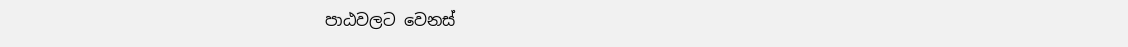පාඨවලට වෙනස්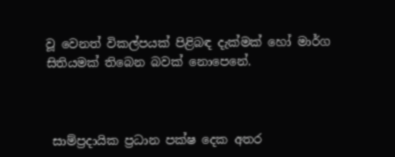වූ වෙනත් විකල්පයක් පිළිබඳ දැක්මක් හෝ මාර්ග සිතියමක් තිබෙන බවක් නොපෙනේ.



 සාම්ප්‍රදායික ප්‍රධාන පක්ෂ දෙක අතර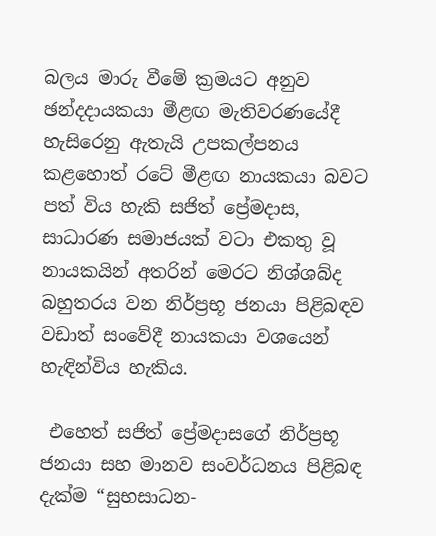බලය මාරු වීමේ ක්‍රමයට අනුව ඡන්දදායකයා මීළඟ මැතිවරණයේදී හැසිරෙනු ඇතැයි උපකල්පනය කළහොත් රටේ මීළඟ නායකයා බවට පත් විය හැකි සජිත් ප්‍රේමදාස,  සාධාරණ සමාජයක් වටා එකතු වූ නායකයින් අතරින් මෙරට නිශ්ශබ්ද බහුතරය වන නිර්ප්‍රභූ ජනයා පිළිබඳව වඩාත් සංවේදී නායකයා වශයෙන් හැඳින්විය හැකිය.

 එහෙත් සජිත් ප්‍රේමදාසගේ නිර්ප්‍රභූ ජනයා සහ මානව සංවර්ධනය පිළිබඳ දැක්ම “සුභසාධන-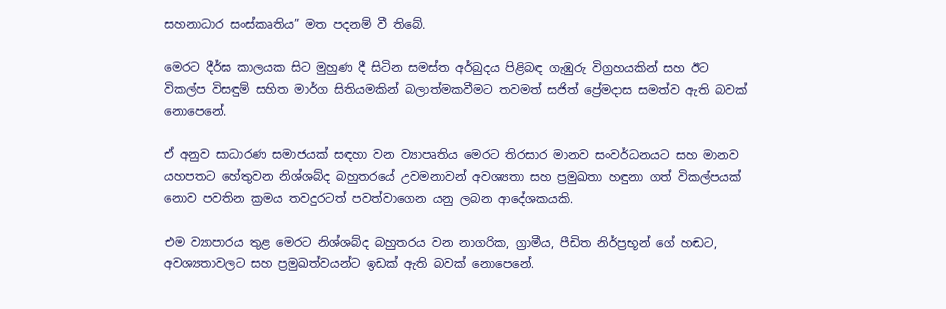සහනාධාර සංස්කෘතිය” මත පදනම් වී තිබේ.

මෙරට දීර්ඝ කාලයක සිට මුහුණ දී සිටින සමස්ත අර්බුදය පිළිබඳ ගැඹුරු විග්‍රහයකින් සහ ඊට විකල්ප විසඳුම් සහිත මාර්ග සිතියමකින් බලාත්මකවීමට තවමත් සජිත් ප්‍රේමදාස සමත්ව ඇති බවක් නොපෙනේ.

ඒ අනුව සාධාරණ සමාජයක් සඳහා වන ව්‍යාපෘතිය මෙරට තිරසාර මානව සංවර්ධනයට සහ මානව යහපතට හේතුවන නිශ්ශබ්ද බහුතරයේ උවමනාවන් අවශ්‍යතා සහ ප්‍රමුඛතා හඳුනා ගත් විකල්පයක් නොව පවතින ක්‍රමය තවදුරටත් පවත්වාගෙන යනු ලබන ආදේශකයකි.

එම ව්‍යාපාරය තුළ මෙරට නිශ්ශබ්ද බහුතරය වන නාගරික, ග්‍රාමීය, පීඩිත නිර්ප්‍රභූන් ගේ හඬට, අවශ්‍යතාවලට සහ ප්‍රමුඛත්වයන්ට ඉඩක් ඇති බවක් නොපෙනේ.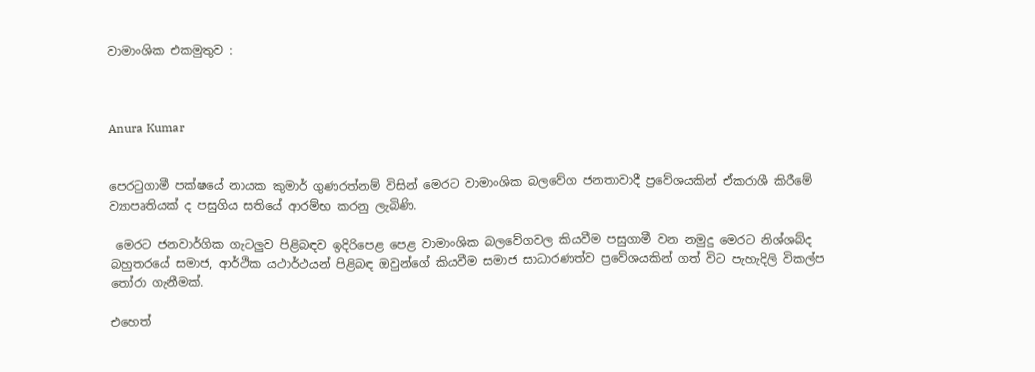වාමාංශික එකමුතුව :



Anura Kumar


පෙරටුගාමී පක්ෂයේ නායක කුමාර් ගුණරත්නම් විසින් මෙරට වාමාංශික බලවේග ජනතාවාදී ප්‍රවේශයකින් ඒකරාශී කිරීමේ ව්‍යාපෘතියක් ද පසුගිය සතියේ ආරම්භ කරනු ලැබිණි.

 මෙරට ජනවාර්ගික ගැටලුව පිළිබඳව ඉදිරිපෙළ පෙළ වාමාංශික බලවේගවල කියවීම පසුගාමී වන නමුදු මෙරට නිශ්ශබ්ද බහුතරයේ සමාජ, ආර්ථික යථාර්ථයන් පිළිබඳ ඔවුන්ගේ කියවීම සමාජ සාධාරණත්ව ප්‍රවේශයකින් ගත් විට පැහැදිලි විකල්ප තෝරා ගැනීමක්.

එහෙත්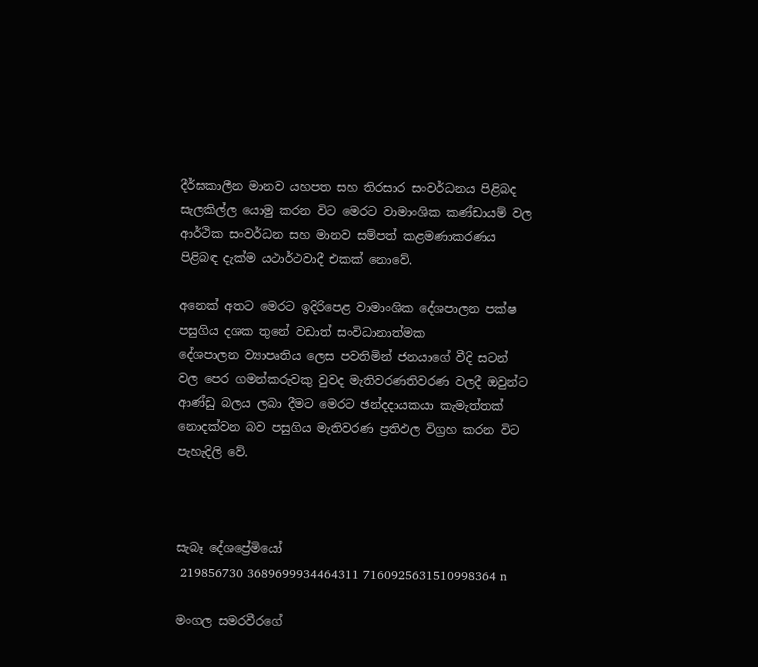දීර්ඝකාලීන මානව යහපත සහ තිරසාර සංවර්ධනය පිළිබද සැලකිල්ල යොමු කරන විට මෙරට වාමාංශික කණ්ඩායම් වල ආර්ථික සංවර්ධන සහ මානව සම්පත් කළමණාකරණය පිළිබඳ දැක්ම යථාර්ථවාදී එකක් නොවේ.

අනෙක් අතට මෙරට ඉදිරිපෙළ වාමාංශික දේශපාලන පක්ෂ පසුගිය දශක තුනේ වඩාත් සංවිධානාත්මක දේශපාලන ‍‍ව්‍යාපෘතිය ලෙස පවතිමින් ජනයාගේ වීදි සටන් වල පෙර ගමන්කරුවකු වුවද මැතිවරණතිවරණ වලදී ඔවුන්ට ආණ්ඩු බලය ලබා දීමට මෙරට ඡන්දදායකයා කැමැත්තක් නොදක්වන බව පසුගිය මැතිවරණ ප්‍රතිඵල විග්‍රහ කරන විට පැහැදිලි වේ.



සැබෑ දේශප්‍රේමියෝ
 219856730 3689699934464311 7160925631510998364 n

මංගල සමරවීරගේ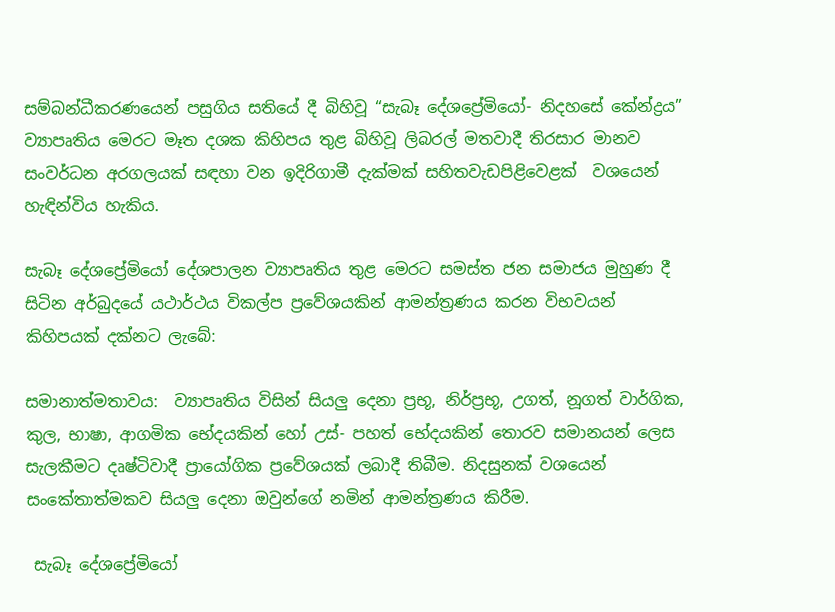සම්බන්ධීකරණයෙන් පසුගිය සතියේ දී බිහිවූ “සැබෑ දේශප්‍රේමියෝ- නිදහසේ කේන්ද්‍රය” ව්‍යාපෘතිය මෙරට මෑත දශක කිහිපය තුළ බිහිවූ ලිබරල් මතවාදී තිරසාර මානව සංවර්ධන අරගලයක් සඳහා වන ඉදිරිගාමී දැක්මක් සහිතවැඩපිළිවෙළක්  වශයෙන් හැඳින්විය හැකිය.

සැබෑ දේශප්‍රේමියෝ දේශපාලන ව්‍යාපෘතිය තුළ මෙරට සමස්ත ජන සමාජය මුහුණ දී සිටින අර්බුදයේ යථාර්ථය විකල්ප ප්‍රවේශයකින් ආමන්ත්‍රණය කරන විභවයන් කිහිපයක් දක්නට ලැබේ:

සමානාත්මතාවය:  ව්‍යාපෘතිය විසින් සියලු දෙනා ප්‍රභූ, නිර්ප්‍රභූ, උගත්, නූගත් වාර්ගික, කුල, භාෂා, ආගමික භේදයකින් හෝ උස්- පහත් භේදයකින් තොරව සමානයන් ලෙස සැලකීමට දෘෂ්ටිවාදී ප්‍රායෝගික ප්‍රවේශයක් ලබාදී තිබීම. නිදසුනක් වශයෙන් සංකේතාත්මකව සියලු දෙනා ඔවුන්ගේ නමින් ආමන්ත්‍රණය කිරීම.

 සැබෑ දේශප්‍රේමියෝ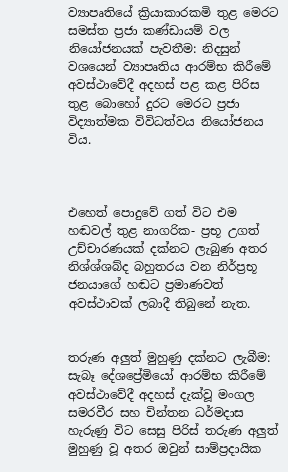ව්‍යාපෘතියේ ක්‍රියාකාරකමි තුළ මෙරට සමස්ත ප්‍රජා කණ්ඩායම් වල නියෝජනයක් පැවතීම: නිදසුන් වශයෙන් ව්‍යාපෘතිය ආරම්භ කිරීමේ අවස්ථාවේදී අදහස් පළ කළ පිරිස තුළ බොහෝ දුරට මෙරට ප්‍රජා විද්‍යාත්මක විවිධත්වය නියෝජනය විය.



එහෙත් පොදුවේ ගත් විට එම හඬවල් තුළ නාගරික- ප්‍රභූ උගත් උච්චාරණයක් දක්නට ලැබුණ අතර නිශ්ශ්ශබ්ද බහුතරය වන නිර්ප්‍රභූ ජනයාගේ හඬට ප්‍රමාණවත් අවස්ථාවක් ලබාදී තිබුනේ නැත.


තරුණ අලුත් මුහුණු දක්නට ලැබීම: සැබෑ දේශප්‍රේමියෝ ආරම්භ කිරීමේ අවස්ථාවේදී අදහස් දැක්වූ මංගල සමරවීර සහ චින්තන ධර්මදාස හැරුණු විට සෙසු පිරිස් තරුණ අලුත් මුහුණු වූ අතර ඔවුන් සාම්ප්‍රදායික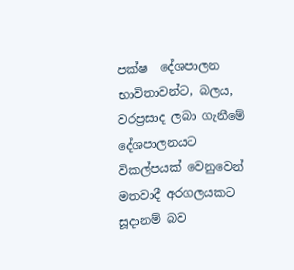පක්ෂ  දේශපාලන භාවිතාවන්ට, බලය, වරප්‍රසාද ලබා ගැනීමේ දේශපාලනයට විකල්පයක් වෙනුවෙන් මතවාදී අරගලයකට  සූදානම් බව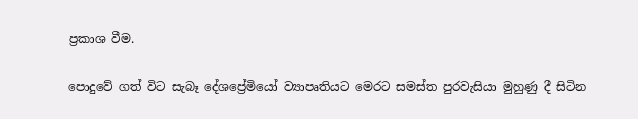ප්‍රකාශ වීම.

පොදුවේ ගත් විට සැබෑ දේශප්‍රේමියෝ ව්‍යාපෘතියට මෙරට සමස්ත පුරවැසියා මුහුණු දී සිටින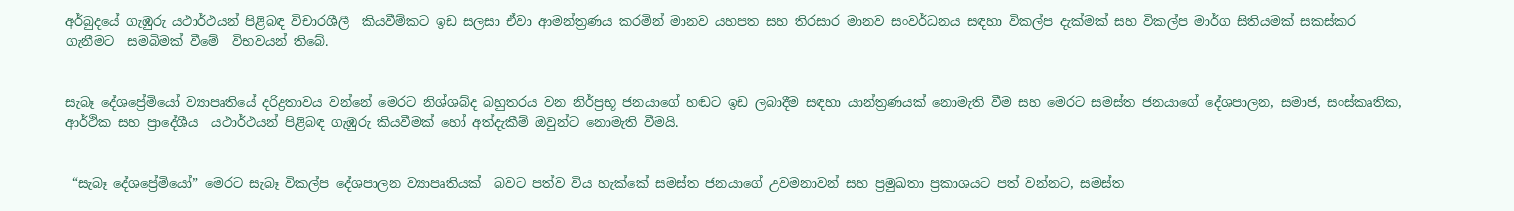අර්බුදයේ ගැඹුරු යථාර්ථයන් පිළිබඳ විචාරශීලී  කියවීම්කට ඉඩ සලසා ඒවා ආමන්ත්‍රණය කරමින් මානව යහපත සහ තිරසාර මානව සංවර්ධනය සඳහා විකල්ප දැක්මක් සහ විකල්ප මාර්ග සිතියමක් සකස්කර ගැනීමට  සමබිමක් වීමේ  විභවයන් තිබේ.


සැබෑ දේශප්‍රේමියෝ ව්‍යාපෘතියේ දරිද්‍රතාවය වන්නේ මෙරට නිශ්ශබ්ද බහුතරය වන නිර්ප්‍රභූ ජනයාගේ හඬට ඉඩ ලබාදීම සඳහා යාන්ත්‍රණයක් නොමැති වීම සහ මෙරට සමස්ත ජනයාගේ දේශපාලන, සමාජ, සංස්කෘතික, ආර්ථික සහ ප්‍රාදේශීය  යථාර්ථයන් පිළිබඳ ගැඹුරු කියවීමක් හෝ අත්දැකීම් ඔවුන්ට නොමැති වීමයි.


 “සැබෑ දේශප්‍රේමියෝ” මෙරට සැබෑ විකල්ප දේශපාලන ව්‍යාපෘතියක්  බවට පත්ව විය හැක්කේ සමස්ත ජනයාගේ උවමනාවන් සහ ප්‍රමුඛතා ප්‍රකාශයට පත් වන්නට, සමස්ත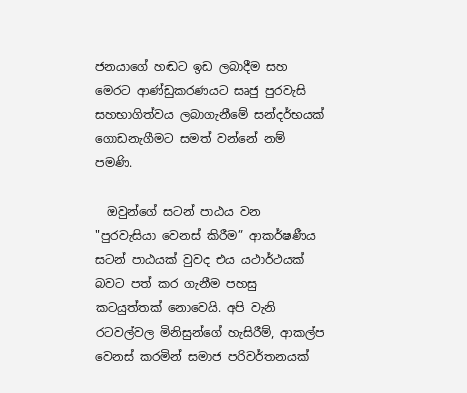ජනයාගේ හඬට ඉඩ ලබාදීම සහ මෙරට ආණ්ඩුකරණයට සෘජු පුරවැසි සහභාගිත්වය ලබාගැනීමේ සන්දර්භයක් ගොඩනැගීමට සමත් වන්නේ නම් පමණි.

  ඔවුන්ගේ සටන් පාඨය වන "පුරවැසියා වෙනස් කිරීම” ආකර්ෂණීය සටන් පාඨයක් වුවද එය යථාර්ථයක් බවට පත් කර ගැනීම පහසු කටයුත්තක් නොවෙයි. අපි වැනි රටවල්වල මිනිසුන්ගේ හැසිරීම්, ආකල්ප වෙනස් කරමින් සමාජ පරිවර්තනයක්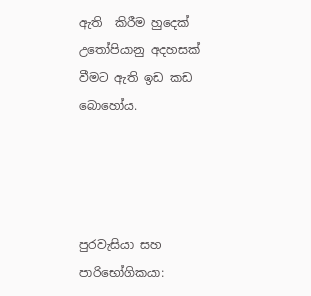ඇති  කිරීම හුදෙක් උතෝපියානු අදහසක් වීමට ඇති ඉඩ කඩ බොහෝය.




පුරවැසියා සහ පාරිභෝගිකයා: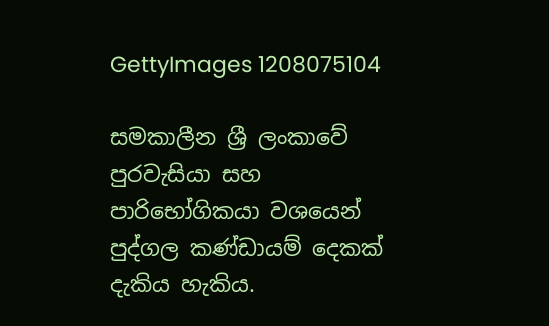GettyImages 1208075104

සමකාලීන ශ්‍රී ලංකාවේ පුරවැසියා සහ පාරිභෝගිකයා වශයෙන් පුද්ගල කණ්ඩායම් දෙකක් දැකිය හැකිය.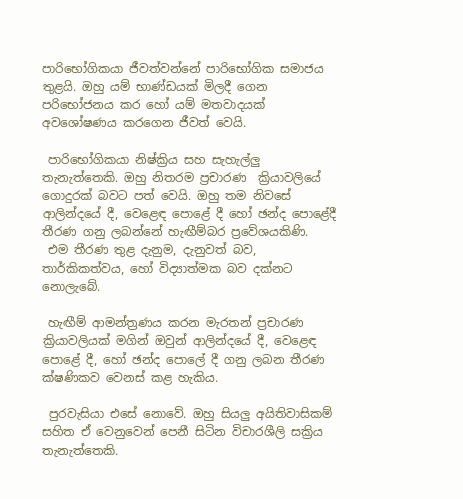පාරිභෝගිකයා ජීවත්වන්නේ පාරිභෝගික සමාජය තුළයි. ඔහු යම් භාණ්ඩයක් මිලදී ගෙන පරිභෝජනය කර හෝ යම් මතවාදයක් අවශෝෂණය කරගෙන ජීවත් වෙයි.

 පාරිභෝගිකයා නිෂ්ක්‍රිය සහ සැහැල්ලු තැනැත්තෙකි. ඔහු නිතරම ප්‍රචාරණ  ක්‍රියාවලියේ ගොදුරක් බවට පත් වෙයි. ඔහු තම නිවසේ ආලින්දයේ දී, වෙළෙඳ පොළේ දී හෝ ඡන්ද පොළේදී තීරණ ගනු ලබන්නේ හැඟීම්බර ප්‍රවේශයකිණි.
 එම තීරණ තුළ දැනුම, දැනුවත් බව, තාර්කිකත්වය, හෝ විද්‍යාත්මක බව දක්නට නොලැබේ.

 හැඟීම් ආමන්ත්‍රණය කරන මැරතන් ප්‍රචාරණ ක්‍රියාවලියක් මගින් ඔවුන් ආලින්දයේ දී, වෙළෙඳ පොළේ දී, හෝ ඡන්ද පොලේ දී ගනු ලබන තීරණ ක්ෂණිකව වෙනස් කළ හැකිය.

 පුරවැසියා එසේ නොවේ. ඔහු සියලු අයිතිවාසිකම් සහිත ඒ වෙනුවෙන් පෙනී සිටින විචාරශීලි සක්‍රිය තැනැත්තෙකි.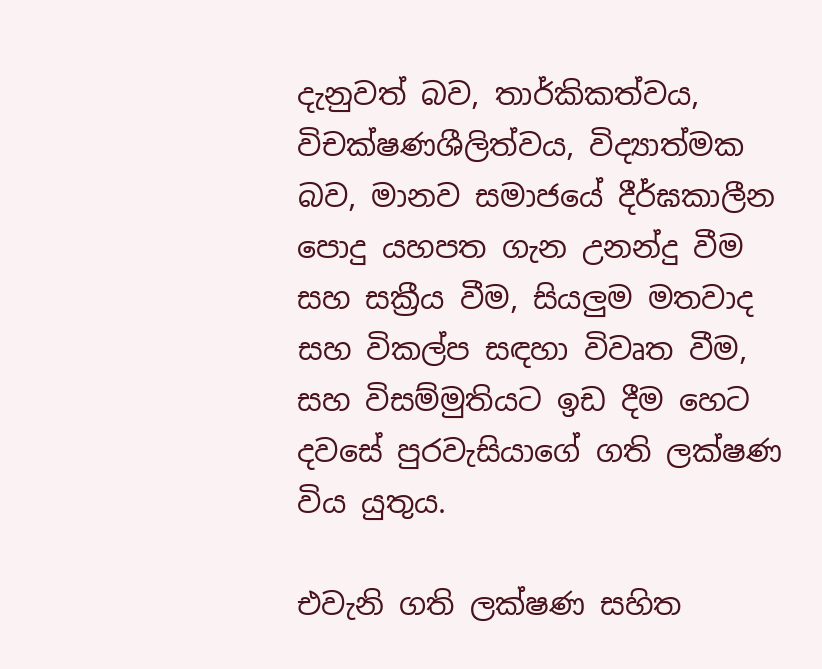දැනුවත් බව, තාර්කිකත්වය, විචක්ෂණශීලිත්වය, විද්‍යාත්මක බව, මානව සමාජයේ දීර්ඝකාලීන පොදු යහපත ගැන උනන්දු වීම සහ සක්‍රීය වීම, සියලුම මතවාද සහ විකල්ප සඳහා විවෘත වීම, සහ විසම්මුතියට ඉඩ දීම හෙට දවසේ පුරවැසියාගේ ගති ලක්ෂණ විය යුතුය.

එවැනි ගති ලක්ෂණ සහිත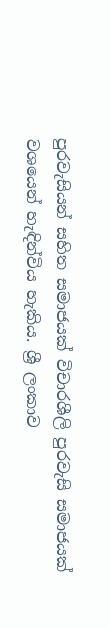පුරවැසියන් සහිත සමාජයක් විචාරශීලි පුරවැසි සමාජයක් වශයෙන් හැඳින්විය හැකිය. ශ්‍රී ලංකාව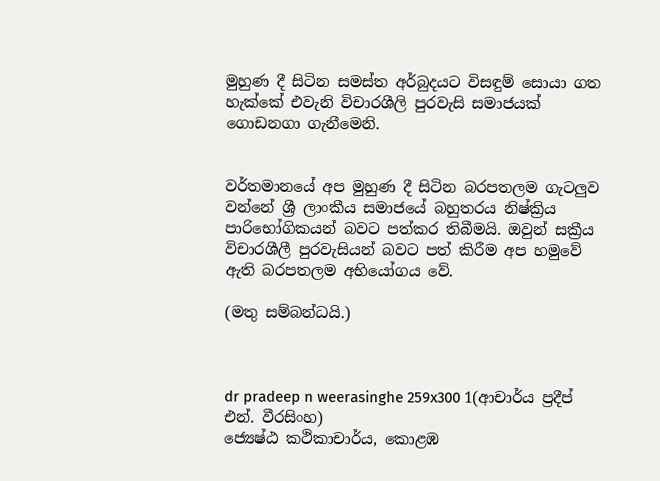මුහුණ දී සිටින සමස්ත අර්බුදයට විසඳුම් සොයා ගත හැක්කේ එවැනි විචාරශීලි පුරවැසි සමාජයක් ගොඩනගා ගැනීමෙනි.


වර්තමානයේ අප මුහුණ දී සිටින බරපතලම ගැටලුව වන්නේ ශ්‍රී ලාංකීය සමාජයේ බහුතරය නිෂ්ක්‍රිය පාරිභෝගිකයන් බවට පත්කර තිබීමයි. ඔවුන් සක්‍රීය විචාරශීලී පුරවැසියන් බවට පත් කිරීම අප හමුවේ ඇති බරපතලම අභියෝගය වේ.

(මතු සම්බන්ධයි.)



dr pradeep n weerasinghe 259x300 1(ආචාර්ය ප්‍රදීප් එන්. වීරසිංහ)
ජ්‍යෙෂ්ඨ කථිකාචාර්ය, කොළඹ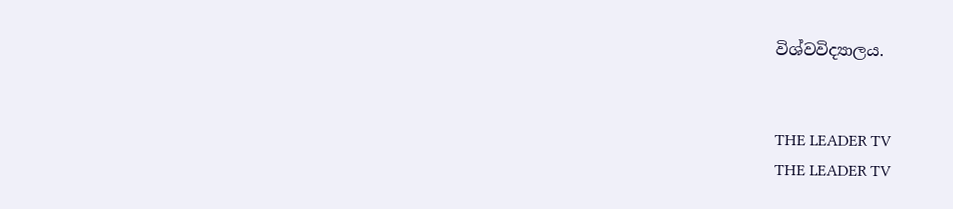විශ්වවිද්‍යාලය.


THE LEADER TV
THE LEADER TV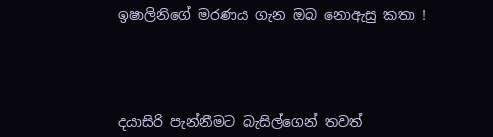ඉෂාලිනිගේ මරණය ගැන ඔබ නොඇසු කතා !




දයාසිරි පැන්නීමට බැසිල්ගෙන් තවත්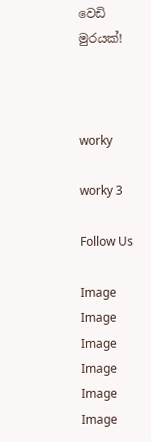වෙඩි මුරයක්!



worky

worky 3

Follow Us

Image
Image
Image
Image
Image
Image